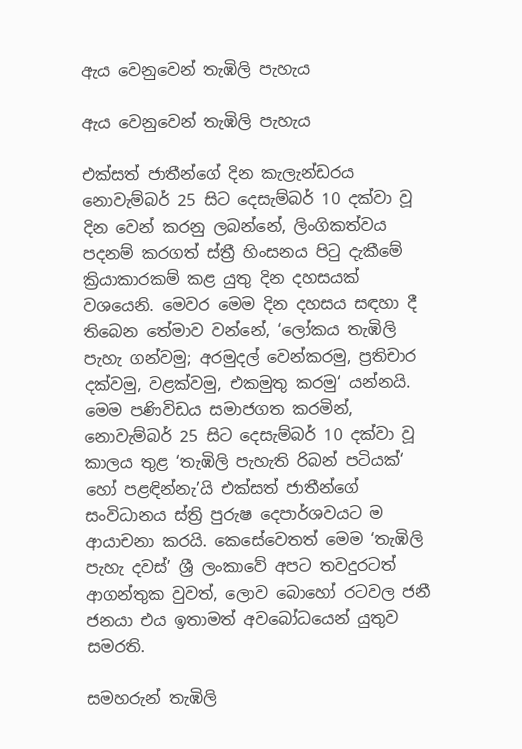ඇය වෙනුවෙන් තැඹිලි පැහැය

ඇය වෙනුවෙන් තැඹිලි පැහැය

එක්සත් ජාතීන්ගේ දින කැලැන්ඩරය නොවැම්බර් 25 සිට දෙසැම්බර් 10 දක්වා වූ දින වෙන් කරනු ලබන්නේ, ලිංගිකත්වය පදනම් කරගත් ස්ත්‍රී හිංසනය පිටු දැකීමේ ක්‍රියාකාරකම් කළ යුතු දින දහසයක් වශයෙනි. මෙවර මෙම දින දහසය සඳහා දී තිබෙන තේමාව වන්නේ, ‘ලෝකය තැඹිලි පැහැ ගන්වමු; අරමුදල් වෙන්කරමු, ප්‍රතිචාර දක්වමු, වළක්වමු, එකමුතු කරමු‘ යන්නයි. මෙම පණිවිඩය සමාජගත කරමින්, නොවැම්බර් 25 සිට දෙසැම්බර් 10 දක්වා වූ කාලය තුළ ‘තැඹිලි පැහැති රිබන් පටියක්‘ හෝ පළඳින්නැ’යි එක්සත් ජාතීන්ගේ සංවිධානය ස්ත්‍රි පුරුෂ දෙපාර්ශවයට ම ආයාචනා කරයි. කෙසේවෙතත් මෙම ‘තැඹිලි පැහැ දවස්’ ශ්‍රී ලංකාවේ අපට තවදුරටත් ආගන්තුක වුවත්, ලොව බොහෝ රටවල ජනී ජනයා එය ඉතාමත් අවබෝධයෙන් යුතුව සමරති.

සමහරුන් තැඹිලි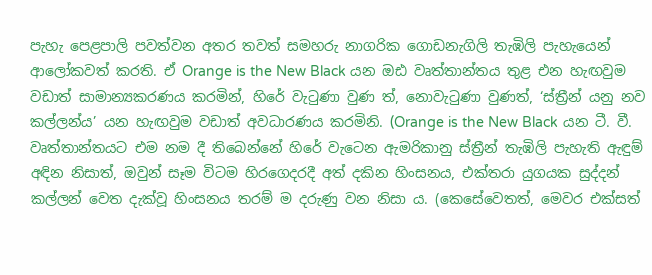පැහැ පෙළපාලි පවත්වන අතර තවත් සමහරු නාගරික ගොඩනැගිලි තැඹිලි පැහැයෙන් ආලෝකවත් කරති. ඒ Orange is the New Black යන ඔඪ වෘත්තාන්තය තුළ එන හැඟවුම වඩාත් සාමාන්‍යකරණය කරමින්, හිරේ වැටුණා වුණ ත්, නොවැටුණා වුණත්, ‘ස්ත්‍රීන් යනු නව කල්ලන්ය’ යන හැඟවුම වඩාත් අවධාරණය කරමිනි. (Orange is the New Black යන ටී. වී. වෘත්තාන්තයට එම නම දී තිබෙන්නේ හිරේ වැටෙන ඇමරිකානු ස්ත්‍රීන් තැඹිලි පැහැති ඇඳුම් අඳින නිසාත්, ඔවුන් සෑම විටම හිරගෙදරදී අත් දකින හිංසනය, එක්තරා යුගයක සුද්දන් කල්ලන් වෙත දැක්වූ හිංසනය තරම් ම දරුණු වන නිසා ය. (කෙසේවෙතත්, මෙවර එක්සත්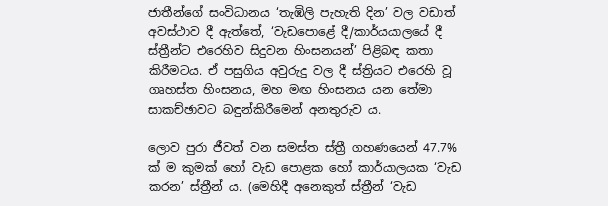ජාතීන්ගේ සංවිධානය ‘තැඹිලි පැහැති දින’ වල වඩාත් අවස්ථාව දී ඇත්තේ, ‘වැඩපොළේ දී/කාර්යයාලයේ දී ස්ත්‍රීන්ට එරෙහිව සිදුවන හිංසනයන්’ පිළිබඳ කතා කිරීමටය. ඒ පසුගිය අවුරුදු වල දී ස්ත්‍රියට එරෙහි වූ ගෘහස්ත හිංසනය, මහ මඟ හිංසනය යන තේමා සාකච්ඡාවට බඳුන්කිරීමෙන් අනතුරුව ය.

ලොව පුරා ජීවත් වන සමස්ත ස්ත්‍රී ගහණයෙන් 47.7% ක් ම කුමක් හෝ වැඩ පොළක හෝ කාර්යාලයක ‘වැඩ කරන’ ස්ත්‍රීන් ය. (මෙහිදී අනෙකුත් ස්ත්‍රීන් ‘වැඩ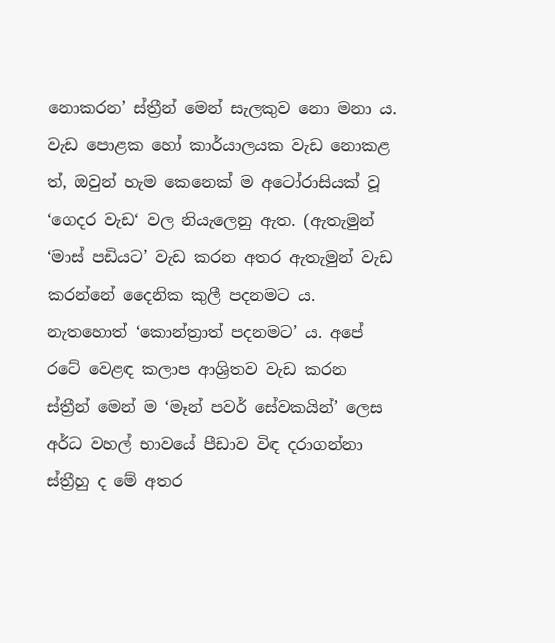නොකරන’ ස්ත්‍රීන් මෙන් සැලකුව නො මනා ය. වැඩ පොළක හෝ කාර්යාලයක වැඩ නොකළ ත්, ඔවුන් හැම කෙනෙක් ම අටෝරාසියක් වූ ‘ගෙදර වැඩ‘ වල නියැලෙනු ඇත. (ඇතැමුන් ‘මාස් පඩියට’ වැඩ කරන අතර ඇතැමුන් වැඩ කරන්නේ දෛනික කුලී පදනමට ය. නැතහොත් ‘කොන්ත්‍රාත් පදනමට’ ය. අපේ රටේ වෙළඳ කලාප ආශ්‍රිතව වැඩ කරන ස්ත්‍රීන් මෙන් ම ‘මෑන් පවර් සේවකයින්’ ලෙස අර්ධ වහල් භාවයේ පීඩාව විඳ දරාගන්නා ස්ත්‍රීහු ද මේ අතර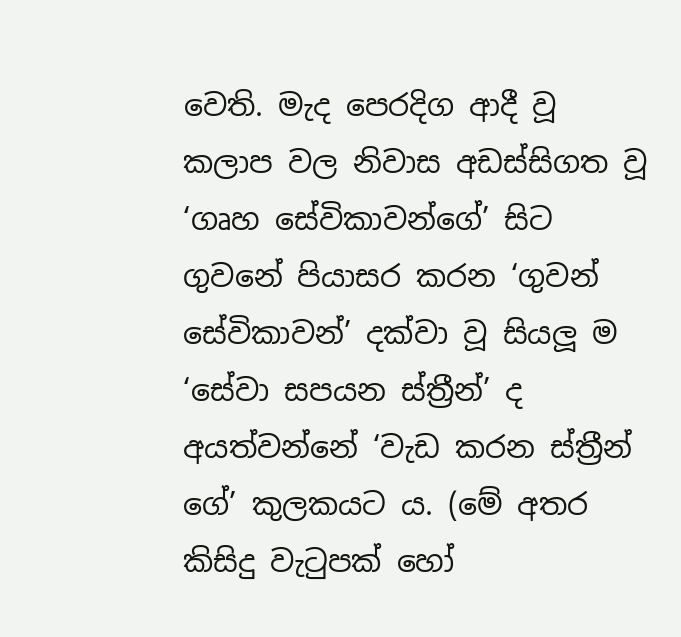වෙති. මැද පෙරදිග ආදී වූ කලාප වල නිවාස අඩස්සිගත වූ ‘ගෘහ සේවිකාවන්ගේ’ සිට ගුවනේ පියාසර කරන ‘ගුවන් සේවිකාවන්’ දක්වා වූ සියලූ ම ‘සේවා සපයන ස්ත්‍රීන්’ ද අයත්වන්නේ ‘වැඩ කරන ස්ත්‍රීන් ගේ’ කුලකයට ය. (මේ අතර කිසිදු වැටුපක් හෝ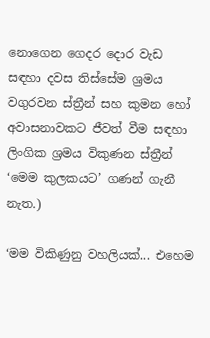නොගෙන ගෙදර දොර වැඩ සඳහා දවස තිස්සේම ශ්‍රමය වගුරවන ස්ත්‍රීන් සහ කුමන හෝ අවාසනාවකට ජීවත් වීම සඳහා ලිංගික ශ්‍රමය විකුණන ස්ත්‍රීන් ‘මෙම කුලකයට’ ගණන් ගැනී නැත.)

‘මම විකිණුනු වහලියක්... එහෙම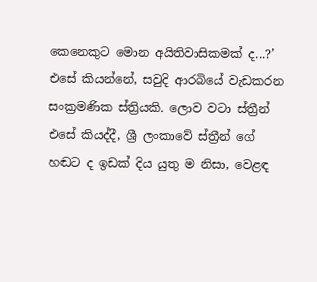කෙනෙකුට මොන අයිතිවාසිකමක් ද...?’ එසේ කියන්නේ, සවුදි ආරබියේ වැඩකරන සංක්‍රමණික ස්ත්‍රියකි. ලොව වටා ස්ත්‍රීන් එසේ කියද්දී, ශ්‍රී ලංකාවේ ස්ත්‍රීන් ගේ හඬට ද ඉඩක් දිය යුතු ම නිසා, වෙළඳ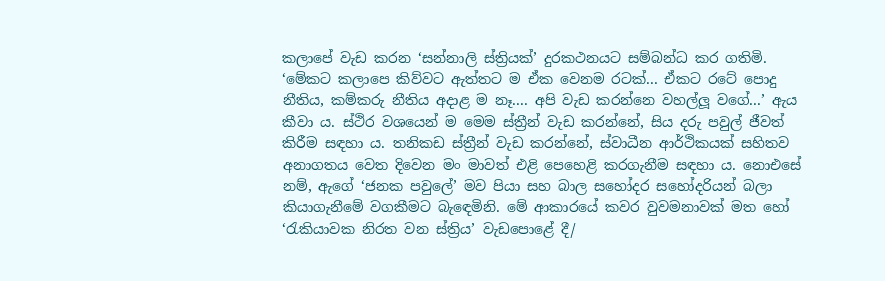කලාපේ වැඩ කරන ‘සන්නාලි ස්ත්‍රියක්’ දුරකථනයට සම්බන්ධ කර ගතිමි. ‘මේකට කලාපෙ කිව්වට ඇත්තට ම ඒක වෙනම රටක්... ඒකට රටේ පොදු නීතිය, කම්කරු නීතිය අදාළ ම නෑ.... අපි වැඩ කරන්නෙ වහල්ලූ වගේ...’ ඇය කීවා ය. ස්ථිර වශයෙන් ම මෙම ස්ත්‍රීන් වැඩ කරන්නේ, සිය දරු පවුල් ජීවත් කිරීම සඳහා ය. තනිකඩ ස්ත්‍රීන් වැඩ කරන්නේ, ස්වාධීන ආර්ථිකයක් සහිතව අනාගතය වෙත දිවෙන මං මාවත් එළි පෙහෙළි කරගැනීම සඳහා ය. නොඑසේ නම්, ඇගේ ‘ජනක පවුලේ’ මව පියා සහ බාල සහෝදර සහෝදරියන් බලා කියාගැනීමේ වගකීමට බැඳෙමිනි. මේ ආකාරයේ කවර වුවමනාවක් මත හෝ ‘රැකියාවක නිරත වන ස්ත්‍රිය’ වැඩපොළේ දී/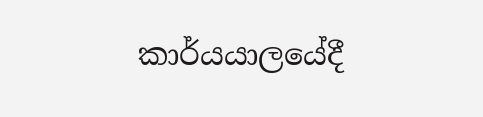කාර්යයාලයේදී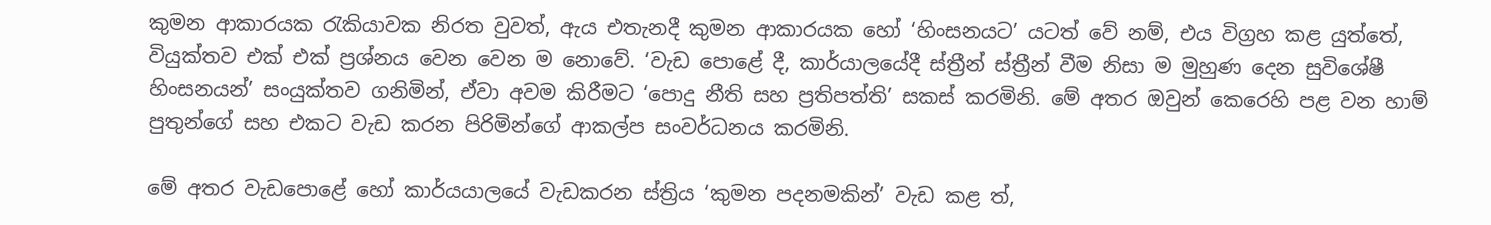කුමන ආකාරයක රැකියාවක නිරත වුවත්, ඇය එතැනදී කුමන ආකාරයක හෝ ‘හිංසනයට’ යටත් වේ නම්, එය විග්‍රහ කළ යුත්තේ, වියුක්තව එක් එක් ප්‍රශ්නය වෙන වෙන ම නොවේ. ‘වැඩ පොළේ දී, කාර්යාලයේදී ස්ත්‍රීන් ස්ත්‍රීන් වීම නිසා ම මුහුණ දෙන සුවිශේෂී හිංසනයන්’ සංයුක්තව ගනිමින්, ඒවා අවම කිරීමට ‘පොදු නීති සහ ප්‍රතිපත්ති’ සකස් කරමිනි. මේ අතර ඔවුන් කෙරෙහි පළ වන හාම් පුතුන්ගේ සහ එකට වැඩ කරන පිරිමින්ගේ ආකල්ප සංවර්ධනය කරමිනි.

මේ අතර වැඩපොළේ හෝ කාර්යයාලයේ වැඩකරන ස්ත්‍රිය ‘කුමන පදනමකින්’ වැඩ කළ ත්,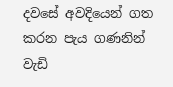දවසේ අවදියෙන් ගත කරන පැය ගණනින් වැඩි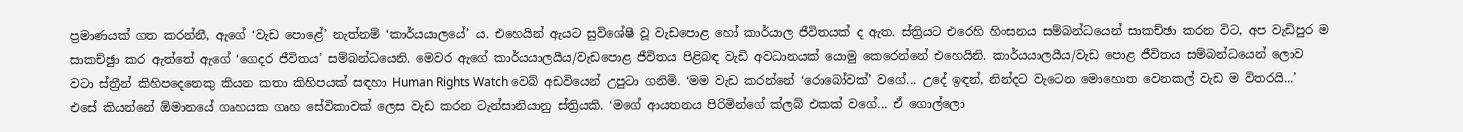ප්‍රමාණයක් ගත කරන්නී, ඇගේ ‘වැඩ පොළේ’ නැත්නම් ‘කාර්යයාලයේ’ ය. එහෙයින් ඇයට සුවිශේෂී වූ වැඩපොළ හෝ කාර්යාල ජීවිතයක් ද ඇත. ස්ත්‍රියට එරෙහි හිංසනය සම්බන්ධයෙන් සාකච්ඡා කරන විට, අප වැඩිපුර ම සාකච්ඡුා කර ඇත්තේ ඇගේ ‘ගෙදර ජීවිතය’ සම්බන්ධයෙනි. මෙවර ඇගේ කාර්යයාලයීය/වැඩපොළ ජීවිතය පිළිබඳ වැඩි අවධානයක් යොමු කෙරෙන්නේ එහෙයිනි. කාර්යයාලයීය/වැඩ පොළ ජීවිතය සම්බන්ධයෙන් ලොව වටා ස්ත්‍රීන් කිහිපදෙනෙකු කියන කතා කිහිපයක් සඳහා Human Rights Watch වෙබ් අඩවියෙන් උපුටා ගනිමි. ‘මම වැඩ කරන්නේ ‘රොබෝවක්’ වගේ... උදේ ඉඳන්, නින්දට වැටෙන මොහොත වෙනකල් වැඩ ම විතරයි...’ එසේ කියන්නේ ඕමානයේ ගෘහයක ගෘහ සේවිකාවක් ලෙස වැඩ කරන ටැන්සානියානු ස්ත්‍රියකි. ‘මගේ ආයතනය පිරිමින්ගේ ක්ලබ් එකක් වගේ... ඒ ගොල්ලො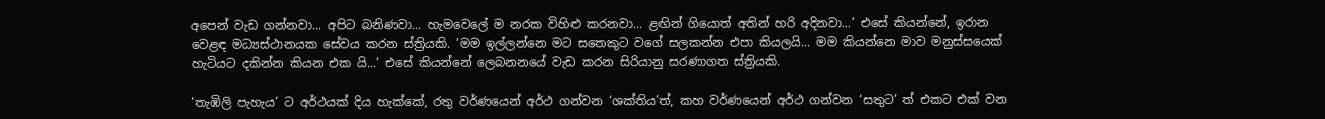අපෙන් වැඩ ගන්නවා... අපිට බනිණවා... හැමවෙලේ ම නරක විහිළු කරනවා... ළඟින් ගියොත් අතින් හරි අදිනවා...’ එසේ කියන්නේ, ඉරාන වෙළඳ මධ්‍යස්ථානයක සේවය කරන ස්ත්‍රියකි. ‘මම ඉල්ලන්නෙ මට සතෙකුට වගේ සලකන්න එපා කියලයි... මම කියන්නෙ මාව මනුස්සයෙක් හැටියට දකින්න කියන එක යි...’ එසේ කියන්නේ ලෙබනනයේ වැඩ කරන සිරියානු සරණාගත ස්ත්‍රියකි.

‘තැඹිලි පැහැය’ ට අර්ථයක් දිය හැක්කේ, රතු වර්ණයෙන් අර්ථ ගන්වන ‘ශක්තිය’ත්, කහ වර්ණයෙන් අර්ථ ගන්වන ‘සතුට’ ත් එකට එක් වන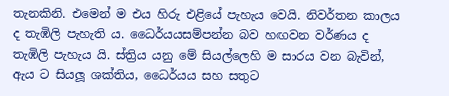තැනකිනි. එමෙන් ම එය හිරු එළියේ පැහැය වෙයි. නිවර්තන කාලය ද තැඹිලි පැහැති ය. ධෛර්යයසම්පන්න බව හඟවන වර්ණය ද තැඹිලි පැහැය යි. ස්ත්‍රිය යනු මේ සියල්ලෙහි ම සාරය වන බැවින්, ඇය ට සියලූ ශක්තිය, ධෛර්යය සහ සතුට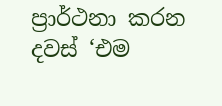ප්‍රාර්ථනා කරන දවස් ‘එම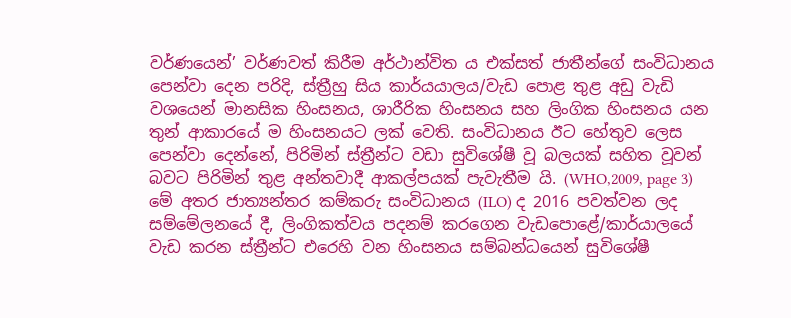වර්ණයෙන්’ වර්ණවත් කිරීම අර්ථාන්විත ය එක්සත් ජාතීන්ගේ සංවිධානය පෙන්වා දෙන පරිදි, ස්ත්‍රීහු සිය කාර්යයාලය/වැඩ පොළ තුළ අඩු වැඩි වශයෙන් මානසික හිංසනය, ශාරීරික හිංසනය සහ ලිංගික හිංසනය යන තුන් ආකාරයේ ම හිංසනයට ලක් වෙති. සංවිධානය ඊට හේතුව ලෙස පෙන්වා දෙන්නේ, පිරිමින් ස්ත්‍රීන්ට වඩා සුවිශේෂී වූ බලයක් සහිත වූවන් බවට පිරිමින් තුළ අන්තවාදී ආකල්පයක් පැවැතීම යි. (WHO,2009, page 3) මේ අතර ජාත්‍යන්තර කම්කරු සංවිධානය (ILO) ද 2016 පවත්වන ලද සම්මේලනයේ දී, ලිංගිකත්වය පදනම් කරගෙන වැඩපොළේ/කාර්යාලයේ වැඩ කරන ස්ත්‍රීන්ට එරෙහි වන හිංසනය සම්බන්ධයෙන් සුවිශේෂී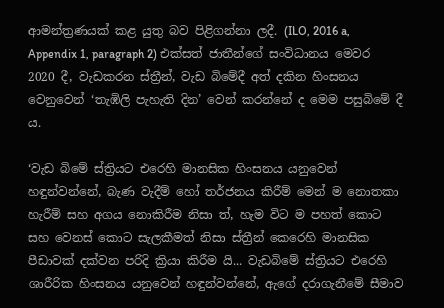ආමන්ත්‍රණයක් කළ යුතු බව පිළිගන්නා ලදී. (ILO, 2016 a, Appendix 1, paragraph 2) එක්සත් ජාතීන්ගේ සංවිධානය මෙවර 2020 දී, වැඩකරන ස්ත්‍රීන්, වැඩ බිමේදී අත් දකින හිංසනය වෙනුවෙන් ‘තැඹිලි පැහැති දින’ වෙන් කරන්නේ ද මෙම පසුබිමේ දී ය.

‘වැඩ බිමේ ස්ත්‍රියට එරෙහි මානසික හිංසනය යනුවෙන් හඳුන්වන්නේ, බැණ වැදීම් හෝ තර්ජනය කිරීම් මෙන් ම නොතකා හැරීම් සහ අගය නොකිරීම නිසා ත්, හැම විට ම පහත් කොට සහ වෙනස් කොට සැලකීමත් නිසා ස්ත්‍රීන් කෙරෙහි මානසික පීඩාවක් දක්වන පරිදි ක්‍රියා කිරීම යි... වැඩබිමේ ස්ත්‍රියට එරෙහි ශාරීරික හිංසනය යනුවෙන් හඳුන්වන්නේ, ඇගේ දරාගැනීමේ සීමාව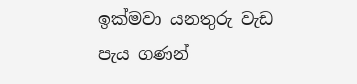ඉක්මවා යනතුරු වැඩ පැය ගණන්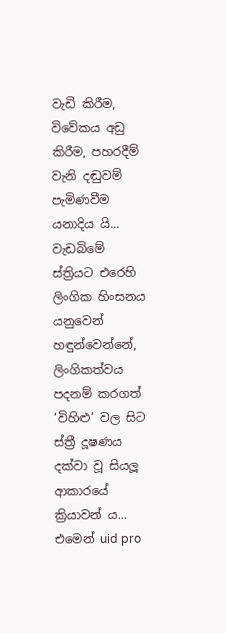වැඩි කිරීම, විවේකය අඩු කිරීම, පහරදීම් වැනි දඬුවම් පැමිණවීම යනාදිය යි... වැඩබිමේ ස්ත්‍රියට එරෙහි ලිංගික හිංසනය යනුවෙන් හඳුන්වෙන්නේ, ලිංගිකත්වය පදනම් කරගත් ‘විහිළු’ වල සිට ස්ත්‍රී දූෂණය දක්වා වූ සියලූ ආකාරයේ ක්‍රියාවන් ය... එමෙන් uid pro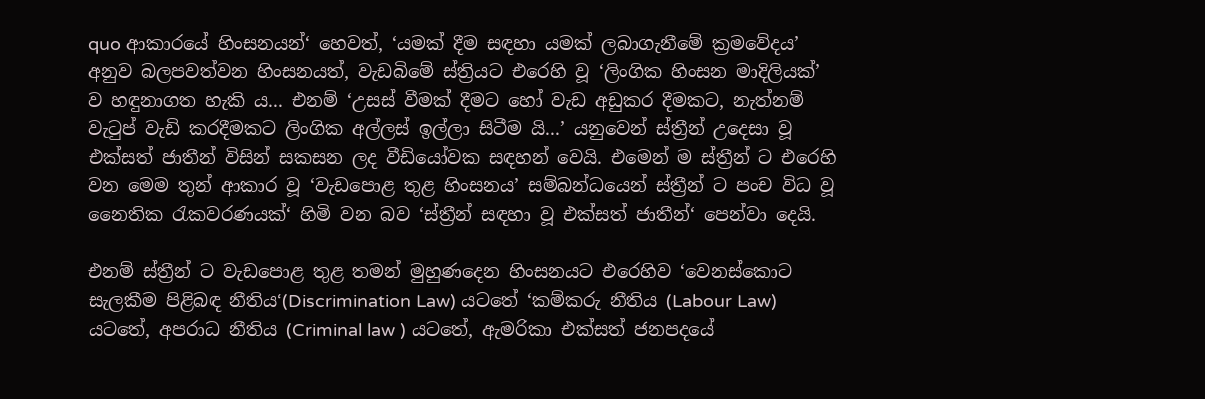quo ආකාරයේ හිංසනයන්‘ හෙවත්, ‘යමක් දීම සඳහා යමක් ලබාගැනීමේ ක්‍රමවේදය’ අනුව බලපවත්වන හිංසනයත්, වැඩබිමේ ස්ත්‍රියට එරෙහි වූ ‘ලිංගික හිංසන මාදිලියක්’ ව හඳුනාගත හැකි ය... එනම් ‘උසස් වීමක් දීමට හෝ වැඩ අඩුකර දීමකට, නැත්නම් වැටුප් වැඩි කරදීමකට ලිංගික අල්ලස් ඉල්ලා සිටීම යි...’ යනුවෙන් ස්ත්‍රීන් උදෙසා වූ එක්සත් ජාතීන් විසින් සකසන ලද වීඩියෝවක සඳහන් වෙයි. එමෙන් ම ස්ත්‍රීන් ට එරෙහි වන මෙම තුන් ආකාර වූ ‘වැඩපොළ තුළ හිංසනය’ සම්බන්ධයෙන් ස්ත්‍රීන් ට පංච විධ වූ නෛතික රැකවරණයක්‘ හිමි වන බව ‘ස්ත්‍රීන් සඳහා වූ එක්සත් ජාතීන්‘ පෙන්වා දෙයි.

එනම් ස්ත්‍රීන් ට වැඩපොළ තුළ තමන් මුහුණදෙන හිංසනයට එරෙහිව ‘වෙනස්කොට සැලකීම පිළිබඳ නීතිය‘(Discrimination Law) යටතේ ‘කම්කරු නීතිය (Labour Law) යටතේ, අපරාධ නීතිය (Criminal law ) යටතේ, ඇමරිකා එක්සත් ජනපදයේ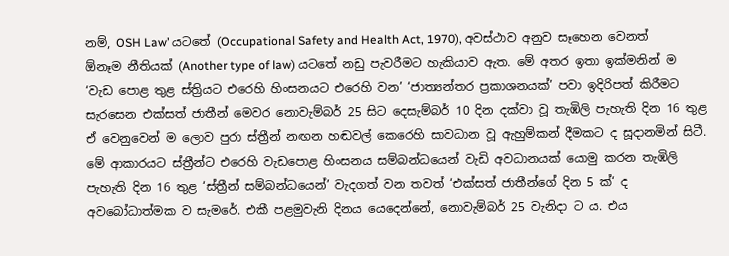නම්, OSH Law’ යටතේ (Occupational Safety and Health Act, 1970), අවස්ථාව අනුව සෑහෙන වෙනත් ඕනෑම නීතියක් (Another type of law) යටතේ නඩු පැවරීමට හැකියාව ඇත. මේ අතර ඉතා ඉක්මනින් ම ‘වැඩ පොළ තුළ ස්ත්‍රියට එරෙහි හිංසනයට එරෙහි වන’ ‘ජාත්‍යන්තර ප්‍රකාශනයක්’ පවා ඉදිරිපත් කිරීමට සැරසෙන එක්සත් ජාතීන් මෙවර නොවැම්බර් 25 සිට දෙසැම්බර් 10 දින දක්වා වූ තැඹිලි පැහැති දින 16 තුළ ඒ වෙනුවෙන් ම ලොව පුරා ස්ත්‍රීන් නඟන හඬවල් කෙරෙහි සාවධාන වූ ඇහුම්කන් දීමකට ද සූදානමින් සිටී. මේ ආකාරයට ස්ත්‍රීන්ට එරෙහි වැඩපොළ හිංසනය සම්බන්ධයෙන් වැඩි අවධානයක් යොමු කරන තැඹිලි පැහැති දින 16 තුළ ‘ස්ත්‍රීන් සම්බන්ධයෙන්’ වැදගත් වන තවත් ‘එක්සත් ජාතීන්ගේ දින 5 ක්‘ ද අවබෝධාත්මක ව සැමරේ. එකී පළමුවැනි දිනය යෙදෙන්නේ, නොවැම්බර් 25 වැනිදා ට ය. එය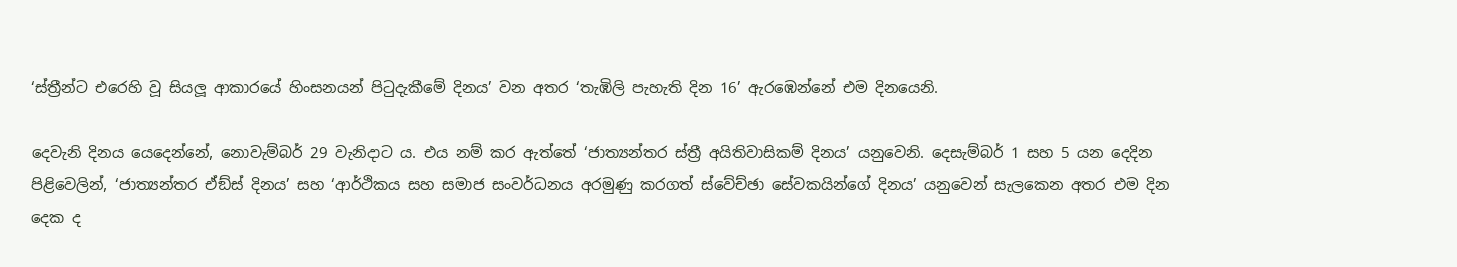‘ස්ත්‍රීන්ට එරෙහි වූ සියලූ ආකාරයේ හිංසනයන් පිටුදැකීමේ දිනය’ වන අතර ‘තැඹිලි පැහැති දින 16’ ඇරඹෙන්නේ එම දිනයෙනි.

දෙවැනි දිනය යෙදෙන්නේ, නොවැම්බර් 29 වැනිදාට ය. එය නම් කර ඇත්තේ ‘ජාත්‍යන්තර ස්ත්‍රී අයිතිවාසිකම් දිනය’ යනුවෙනි. දෙසැම්බර් 1 සහ 5 යන දෙදින පිළිවෙලින්, ‘ජාත්‍යන්තර ඒඞ්ස් දිනය’ සහ ‘ආර්ථිකය සහ සමාජ සංවර්ධනය අරමුණු කරගත් ස්වේච්ඡා සේවකයින්ගේ දිනය’ යනුවෙන් සැලකෙන අතර එම දින දෙක ද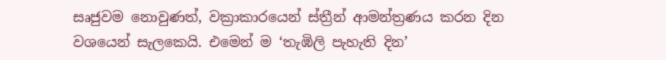සෘජුවම නොවුණත්, වක්‍රාකාරයෙන් ස්ත්‍රීන් ආමන්ත්‍රණය කරන දින වශයෙන් සැලකෙයි. එමෙන් ම ‘තැඹිලි පැහැති දින’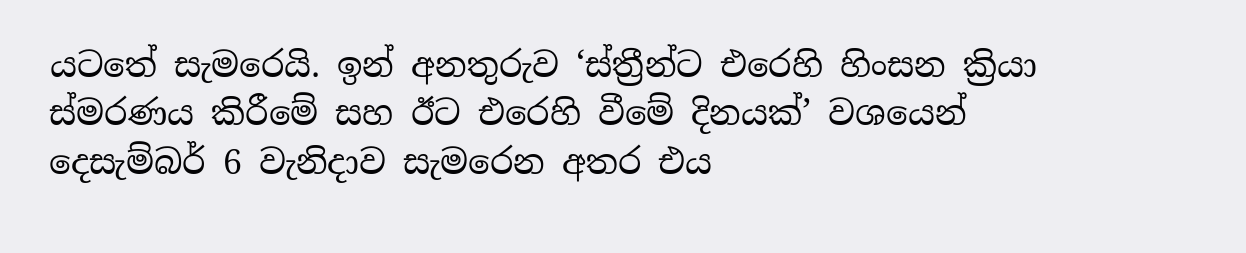යටතේ සැමරෙයි. ඉන් අනතුරුව ‘ස්ත්‍රීන්ට එරෙහි හිංසන ක්‍රියා ස්මරණය කිරීමේ සහ ඊට එරෙහි වීමේ දිනයක්’ වශයෙන් දෙසැම්බර් 6 වැනිදාව සැමරෙන අතර එය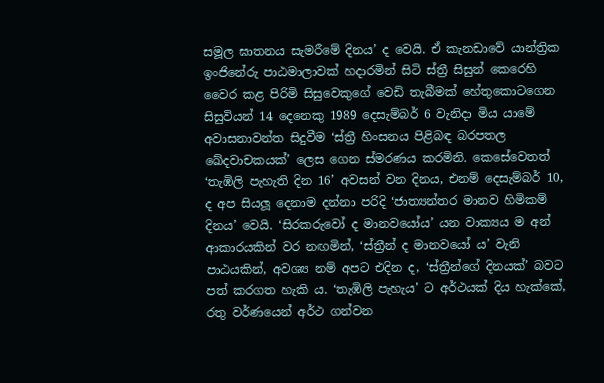සමූල ඝාතනය සැමරීමේ දිනය’ ද වෙයි. ඒ කැනඩාවේ යාන්ත්‍රික ඉංජිනේරු පාඨමාලාවක් හදාරමින් සිටි ස්ත්‍රී සිසුන් කෙරෙහි වෛර කළ පිරිමි සිසුවෙකුගේ වෙඩි තැබීමක් හේතුකොටගෙන සිසුවියන් 14 දෙනෙකු 1989 දෙසැම්බර් 6 වැනිදා මිය යාමේ අවාසනාවන්ත සිදුවීම ‘ස්ත්‍රී හිංසනය පිළිබඳ බරපතල ඛේදවාචකයක්’ ලෙස ගෙන ස්මරණය කරමිනි. කෙසේවෙතත් ‘තැඹිලි පැහැති දින 16’ අවසන් වන දිනය, එනම් දෙසැම්බර් 10, ද අප සියලූ දෙනාම දන්නා පරිදි ‘ජාත්‍යන්තර මානව හිමිකම් දිනය’ වෙයි. ‘සිරකරුවෝ ද මානවයෝය’ යන වාක්‍යය ම අන් ආකාරයකින් වර නඟමින්, ‘ස්ත්‍රීන් ද මානවයෝ ය’ වැනි පාඨයකින්, අවශ්‍ය නම් අපට එදින ද, ‘ස්ත්‍රීන්ගේ දිනයක්’ බවට පත් කරගත හැකි ය. ‘තැඹිලි පැහැය’ ට අර්ථයක් දිය හැක්කේ, රතු වර්ණයෙන් අර්ථ ගන්වන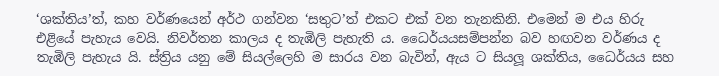‘ශක්තිය’ත්, කහ වර්ණයෙන් අර්ථ ගන්වන ‘සතුට’ත් එකට එක් වන තැනකිනි. එමෙන් ම එය හිරු එළියේ පැහැය වෙයි. නිවර්තන කාලය ද තැඹිලි පැහැති ය. ධෛර්යයසම්පන්න බව හඟවන වර්ණය ද තැඹිලි පැහැය යි. ස්ත්‍රිය යනු මේ සියල්ලෙහි ම සාරය වන බැවින්, ඇය ට සියලූ ශක්තිය, ධෛර්යය සහ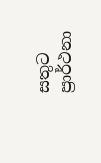සතුට ප්‍රාර්ථනා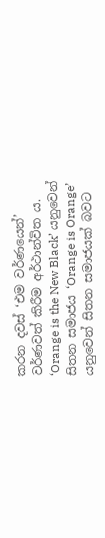කරන දවස් ‘එම වර්ණයෙන්’ වර්ණවත් කිරීම අර්ථාන්විත ය. ‘Orange is the New Black’ යනුවෙන් සිතන සමාජය ‘Orange is Orange’ යනුවෙන් සිතන සමාජයක් බවට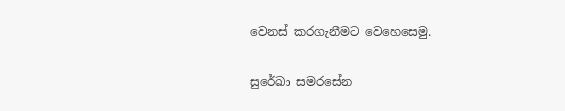වෙනස් කරගැනීමට වෙහෙසෙමු.

සුරේඛා සමරසේන